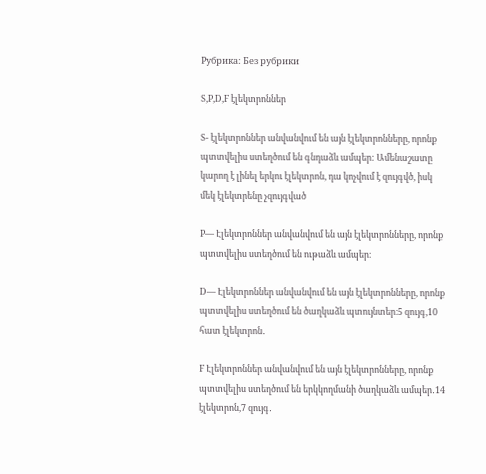Рубрика: Без рубрики

S,P,D,F էլեկտրոններ

S- էլեկտրոններ անվանվում են այն էլեկտրոնները, որոնք պտտվելիս ստեղծում են գնդաձև ամպեր: Ամենաշատը կարող է լինել երկու էլեկտրոն, դա կոչվում է զույգվծ, իսկ մեկ էլեկտրենը չզույգված

P— Էլեկտրոններ անվանվում են այն էլեկտրոնները, որոնք պտտվելիս ստեղծում են ութաձև ամպեր։

D— Էլեկտրոններ անվանվում են այն էլեկտրոնները, որոնք պտտվելիս ստեղծում են ծաղկաձև պտույնտեր։5 զույգ,10 հատ էլեկտրոն․

F Էլեկտրոններ անվանվում են այն էլեկտրոնները, որոնք պտտվելիս ստեղծում են երկկողմանի ծաղկաձև ամպեր․14 էլեկտրոն,7 զույգ․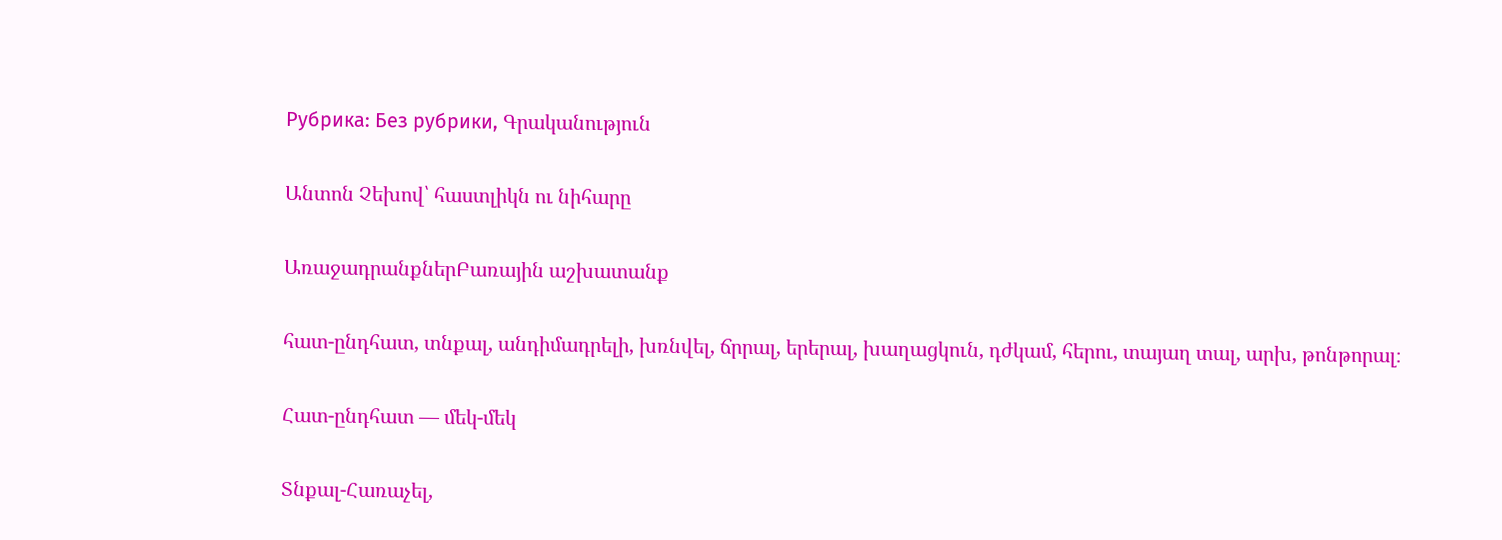Рубрика: Без рубрики, Գրականություն

Անտոն Չեխով՝ հաստլիկն ու նիհարը

ԱռաջադրանքներԲառային աշխատանք

հատ-ընդհատ, տնքալ, անդիմադրելի, խռնվել, ճրրալ, երերալ, խաղացկուն, դժկամ, հերու, տայաղ տալ, արխ, թոնթորալ։

Հատ-ընդհատ — մեկ-մեկ

Տնքալ-Հառաչել,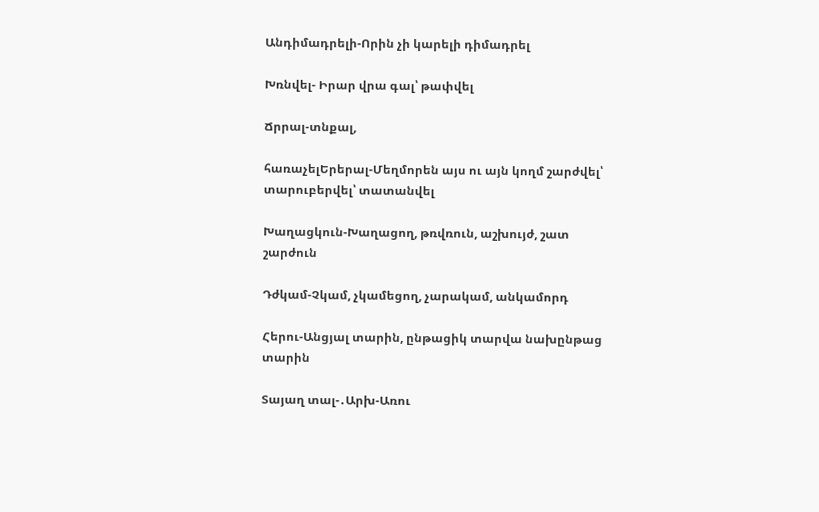Անդիմադրելի-Որին չի կարելի դիմադրել

Խռնվել- Իրար վրա գալ՝ թափվել

Ճրրալ-տնքալ,

հառաչելԵրերալ-Մեղմորեն այս ու այն կողմ շարժվել՝ տարուբերվել՝ տատանվել

Խաղացկուն-Խաղացող, թռվռուն, աշխույժ, շատ շարժուն

Դժկամ-Չկամ, չկամեցող, չարակամ, անկամորդ

Հերու-Անցյալ տարին, ընթացիկ տարվա նախընթաց տարին

Տայաղ տալ-․Արխ-Առու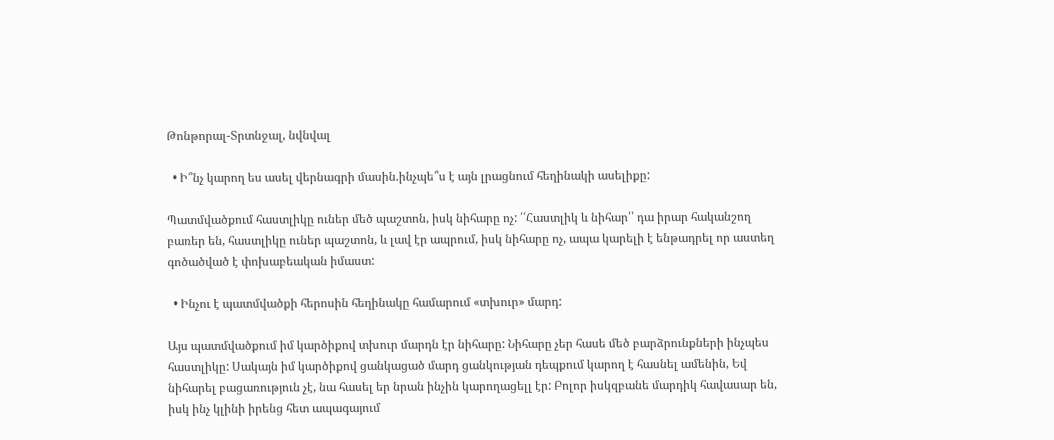Թոնթորալ-Տրտնջալ, նվնվալ

  • Ի՞նչ կարող ես ասել վերնագրի մասին.ինչպե՞ս է այն լրացնում հեղինակի ասելիքը:

Պատմվածքում հաստլիկը ուներ մեծ պաշտոն, իսկ նիհարը ոչ: ՛՛Հաստլիկ և նիհար՛՛ դա իրար հականշող բառեր են, հաստլիկը ուներ պաշտոն, և լավ էր ապրում, իսկ նիհարը ոչ, ապա կարելի է ենթադրել որ աստեղ գոծածված է փոխաբեական իմաստ:

  • Ինչու է պատմվածքի հերոսին հեղինակը համարում «տխուր» մարդ:

Այս պատմվածքում իմ կարծիքով տխուր մարդն էր նիհարը: Նիհարը չեր հասե մեծ բարձրունքների ինչպես հաստլիկը: Սակայն իմ կարծիքով ցանկացած մարդ ցանկության դեպքում կարող է հասնել ամենին, Եվ նիհարել բացառություն չէ, նա հասել եր նրան ինչին կարողացելլ էր: Բոլոր իսկզբանե մարդիկ հավասար են, իսկ ինչ կլինի իրենց հետ ապագայում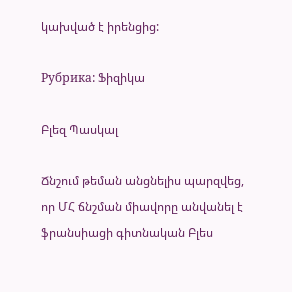կախված է իրենցից:

Рубрика: Ֆիզիկա

Բլեզ Պասկալ

Ճնշում թեման անցնելիս պարզվեց, որ ՄՀ ճնշման միավորը անվանել է ֆրանսիացի գիտնական Բլես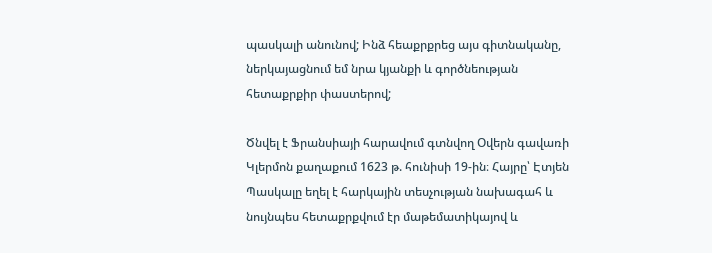պասկալի անունով; Ինձ հեաքրքրեց այս գիտնականը, ներկայացնում եմ նրա կյանքի և գործնեության հետաքրքիր փաստերով;

Ծնվել է Ֆրանսիայի հարավում գտնվող Օվերն գավառի Կլերմոն քաղաքում 1623 թ. հունիսի 19-ին։ Հայրը՝ Էտյեն Պասկալը եղել է հարկային տեսչության նախագահ և նույնպես հետաքրքվում էր մաթեմատիկայով և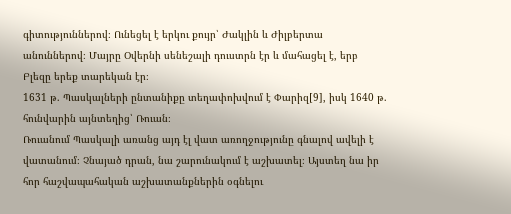գիտություններով։ Ունեցել է երկու քույր՝ Ժակլին և Ժիլբերտա անուններով։ Մայրը Օվերնի սենեշալի դուստրն էր և մահացել է, երբ Բլեզը երեք տարեկան էր։
1631 թ. Պասկալների ընտանիքը տեղափոխվում է Փարիզ[9], իսկ 1640 թ. հունվարին այնտեղից՝ Ռուան։
Ռուանում Պասկալի առանց այդ էլ վատ առողջությունը գնալով ավելի է վատանում։ Չնայած դրան, նա շարունակում է աշխատել։ Այստեղ նա իր հոր հաշվապահական աշխատանքներին օգնելու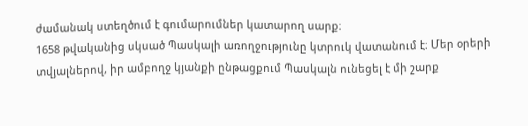ժամանակ ստեղծում է գումարումներ կատարող սարք։
1658 թվականից սկսած Պասկալի առողջությունը կտրուկ վատանում է։ Մեր օրերի տվյալներով, իր ամբողջ կյանքի ընթացքում Պասկալն ունեցել է մի շարք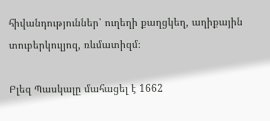հիվանդություններ՝ ուղեղի քաղցկեղ, աղիքային տուբերկուլյոզ, ռևմատիզմ։

Բլեզ Պասկալը մահացել է 1662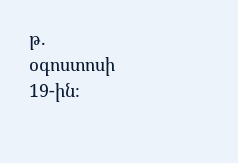թ. օգոստոսի 19-ին։